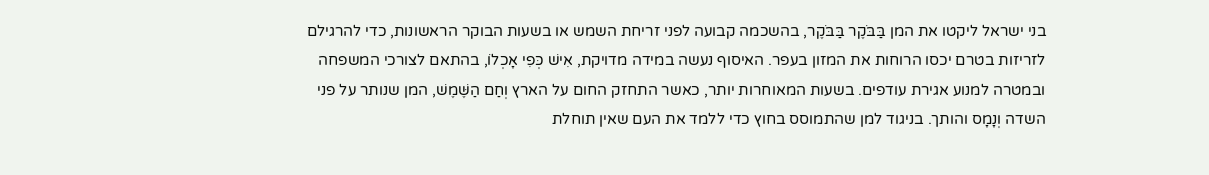בני ישראל ליקטו את המן בַּבֹּקֶר בַּבֹּקֶר, בהשכמה קבועה לפני זריחת השמש או בשעות הבוקר הראשונות, כדי להרגילם לזריזות בטרם יכסו הרוחות את המזון בעפר. האיסוף נעשה במידה מדויקת, אִישׁ כְּפִי אָכְלוֹ, בהתאם לצורכי המשפחה ובמטרה למנוע אגירת עודפים. בשעות המאוחרות יותר, כאשר התחזק החום על הארץ וְחַם הַשֶּׁמֶשׁ, המן שנותר על פני השדה וְנָמָס והותך. בניגוד למן שהתמוסס בחוץ כדי ללמד את העם שאין תוחלת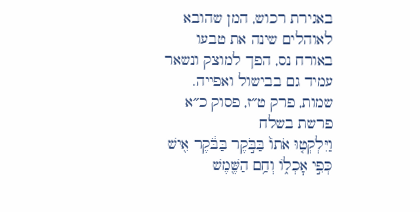באגירת רכוש, המן שהובא לאוהלים שינה את טבעו באורח נס, הפך למוצק ונשאר עמיד גם בבישול ואפייה.
שמות, פרק ט״ז, פסוק כ״א
פרשת בשלח
וַיִּלְקְט֤וּ אֹתוֹ֙ בַּבֹּ֣קֶר בַּבֹּ֔קֶר אִ֖ישׁ כְּפִ֣י אׇכְל֑וֹ וְחַ֥ם הַשֶּׁ֖מֶשׁ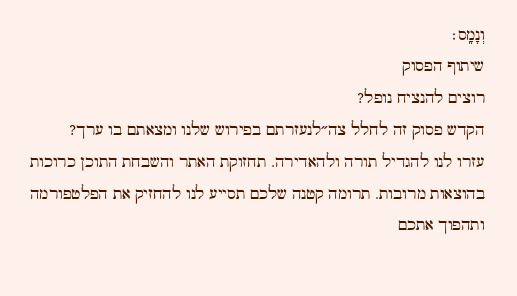וְנָמָֽס׃
שיתוף הפסוק
רוצים להנציח נופל?
הקדש פסוק זה לחלל צה״לנעזרתם בפירוש שלנו ומצאתם בו ערך?
עזרו לנו להגדיל תורה ולהאדירה. תחזוקת האתר והשבחת התוכן כרוכות בהוצאות מרובות. תרומה קטנה שלכם תסייע לנו להחזיק את הפלטפורמה ותהפוך אתכם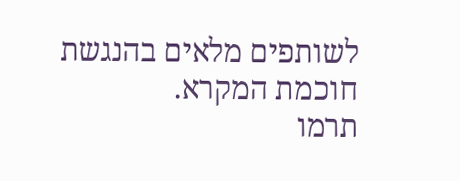לשותפים מלאים בהנגשת חוכמת המקרא.
תרמו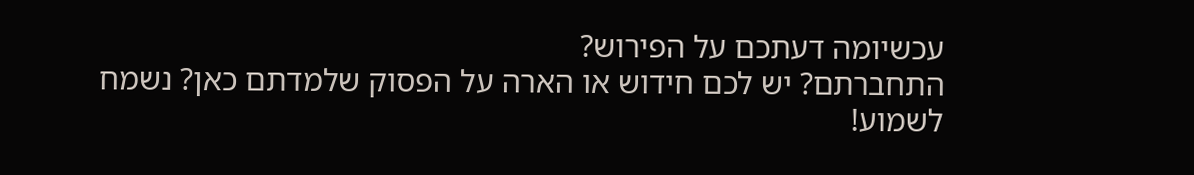עכשיומה דעתכם על הפירוש?
התחברתם? יש לכם חידוש או הארה על הפסוק שלמדתם כאן? נשמח לשמוע!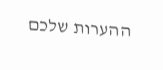ההערות שלכם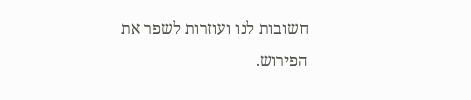חשובות לנו ועוזרות לשפר את הפירוש.